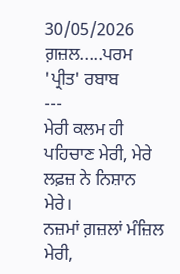30/05/2026
ਗ਼ਜ਼ਲ.....ਪਰਮ 'ਪ੍ਰੀਤ' ਰਬਾਬ
---
ਮੇਰੀ ਕਲਮ ਹੀ ਪਹਿਚਾਣ ਮੇਰੀ, ਮੇਰੇ ਲਫ਼ਜ਼ ਨੇ ਨਿਸ਼ਾਨ ਮੇਰੇ।
ਨਜ਼ਮਾਂ ਗ਼ਜ਼ਲਾਂ ਮੰਜ਼ਿਲ ਮੇਰੀ,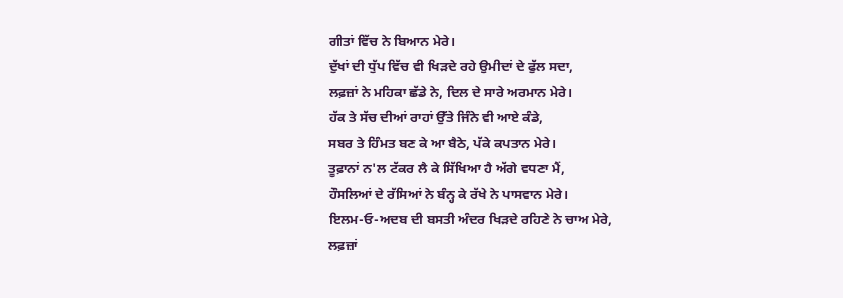ਗੀਤਾਂ ਵਿੱਚ ਨੇ ਬਿਆਨ ਮੇਰੇ।
ਦੁੱਖਾਂ ਦੀ ਧੁੱਪ ਵਿੱਚ ਵੀ ਖਿੜਦੇ ਰਹੇ ਉਮੀਦਾਂ ਦੇ ਫੁੱਲ ਸਦਾ,
ਲਫ਼ਜ਼ਾਂ ਨੇ ਮਹਿਕਾ ਛੱਡੇ ਨੇ, ਦਿਲ ਦੇ ਸਾਰੇ ਅਰਮਾਨ ਮੇਰੇ।
ਹੱਕ ਤੇ ਸੱਚ ਦੀਆਂ ਰਾਹਾਂ ਉੱਤੇ ਜਿੰਨੇ ਵੀ ਆਏ ਕੰਡੇ,
ਸਬਰ ਤੇ ਹਿੰਮਤ ਬਣ ਕੇ ਆ ਬੈਠੇ, ਪੱਕੇ ਕਪਤਾਨ ਮੇਰੇ।
ਤੂਫ਼ਾਨਾਂ ਨ'ਲ ਟੱਕਰ ਲੈ ਕੇ ਸਿੱਖਿਆ ਹੈ ਅੱਗੇ ਵਧਣਾ ਮੈਂ,
ਹੌਸਲਿਆਂ ਦੇ ਰੱਸਿਆਂ ਨੇ ਬੰਨ੍ਹ ਕੇ ਰੱਖੇ ਨੇ ਪਾਸਵਾਨ ਮੇਰੇ।
ਇਲਮ-ਓ-ਅਦਬ ਦੀ ਬਸਤੀ ਅੰਦਰ ਖਿੜਦੇ ਰਹਿਣੇ ਨੇ ਚਾਅ ਮੇਰੇ,
ਲਫ਼ਜ਼ਾਂ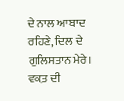ਦੇ ਨਾਲ ਆਬਾਦ ਰਹਿਣੇ, ਦਿਲ ਦੇ ਗੁਲਿਸਤਾਨ ਮੇਰੇ।
ਵਕ਼ਤ ਦੀ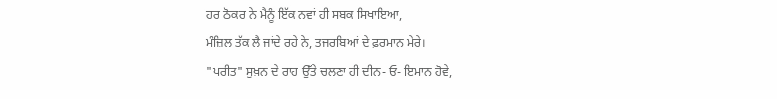ਹਰ ਠੋਕਰ ਨੇ ਮੈਨੂੰ ਇੱਕ ਨਵਾਂ ਹੀ ਸਬਕ ਸਿਖਾਇਆ,
ਮੰਜ਼ਿਲ ਤੱਕ ਲੈ ਜਾਂਦੇ ਰਹੇ ਨੇ, ਤਜਰਬਿਆਂ ਦੇ ਫ਼ਰਮਾਨ ਮੇਰੇ।
"ਪਰੀਤ" ਸੁਖ਼ਨ ਦੇ ਰਾਹ ਉੱਤੇ ਚਲਣਾ ਹੀ ਦੀਨ- ਓ- ਇਮਾਨ ਹੋਵੇ,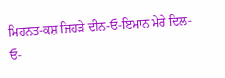ਮਿਹਨਤ-ਕਸ਼ ਜਿਹੜੇ ਦੀਨ-ਓ-ਇਮਾਨ ਮੇਰੇ ਦਿਲ-ਓ-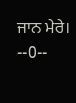ਜਾਨ ਮੇਰੇ।
--0--